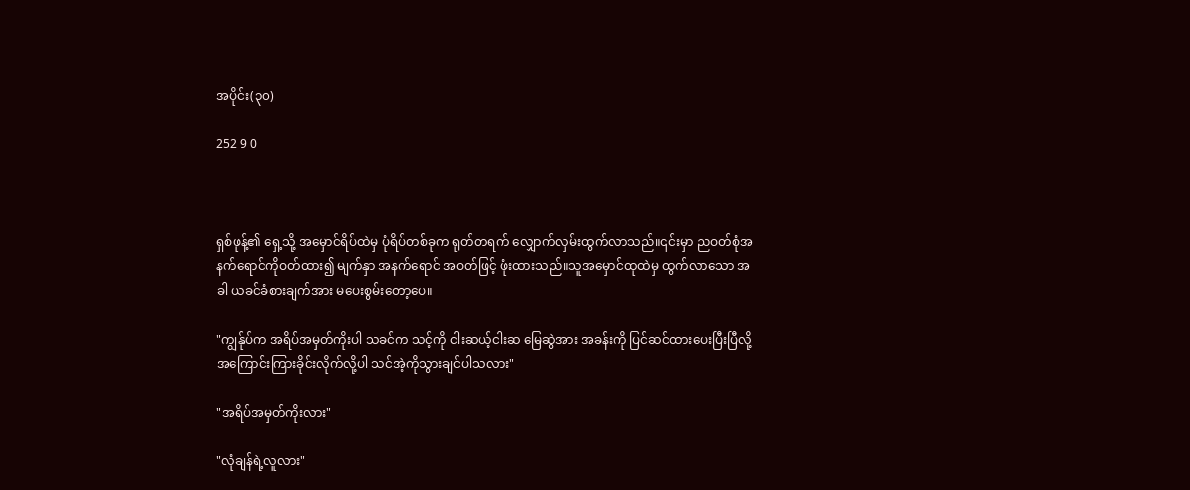အပိုင်း(၃၀)

252 9 0



ရှစ်ဖုန့်၏ ရှေ့သို့ အမှောင်ရိပ်ထဲမှ ပုံရိပ်တစ်ခုက ရုတ်တရက် လျှောက်လှမ်းထွက်လာသည်။၎င်းမှာ ညဝတ်စုံအနက်ရောင်ကိုဝတ်ထား၍ မျက်နှာ အနက်ရောင် အဝတ်ဖြင့် ဖုံးထားသည်။သူအမှောင်ထုထဲမှ ထွက်လာသော အခါ ယခင်ခံစားချက်အား မပေးစွမ်းတော့ပေ။

"ကျွန်ုပ်က အရိပ်အမှတ်ကိုးပါ သခင်က သင့်ကို ငါးဆယ့်ငါးဆ မြေဆွဲအား အခန်းကို ပြင်ဆင်ထားပေးပြီးပြီလို့ အကြောင်းကြားခိုင်းလိုက်လို့ပါ သင်အဲ့ကိုသွားချင်ပါသလား"

"အရိပ်အမှတ်ကိုးလား"

"လုံချန်ရဲ့လူလား"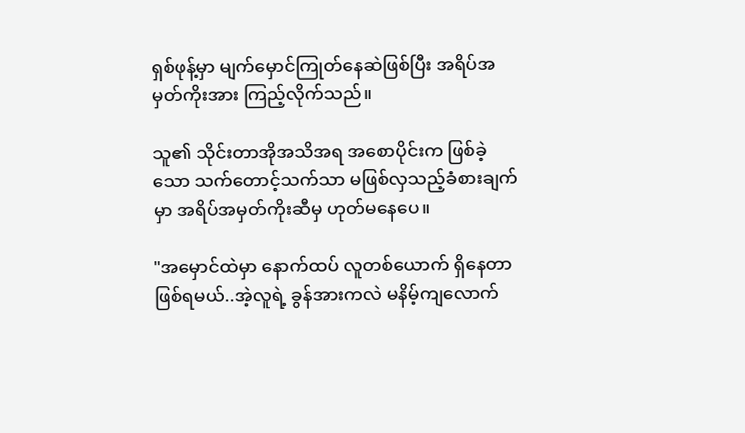ရှစ်ဖုန့်မှာ မျက်မှောင်ကြုတ်နေဆဲဖြစ်ပြီး အရိပ်အမှတ်ကိုးအား ကြည့်လိုက်သည်။

သူ၏ သိုင်းတာအိုအသိအရ အစောပိုင်းက ဖြစ်ခဲ့သော သက်တောင့်သက်သာ မဖြစ်လှသည့်ခံစားချက်မှာ အရိပ်အမှတ်ကိုးဆီမှ ဟုတ်မနေပေ။

"အမှောင်ထဲမှာ နောက်ထပ် လူတစ်ယောက် ရှိနေတာဖြစ်ရမယ်..အဲ့လူရဲ့ ခွန်အားကလဲ မနိမ့်ကျလောက်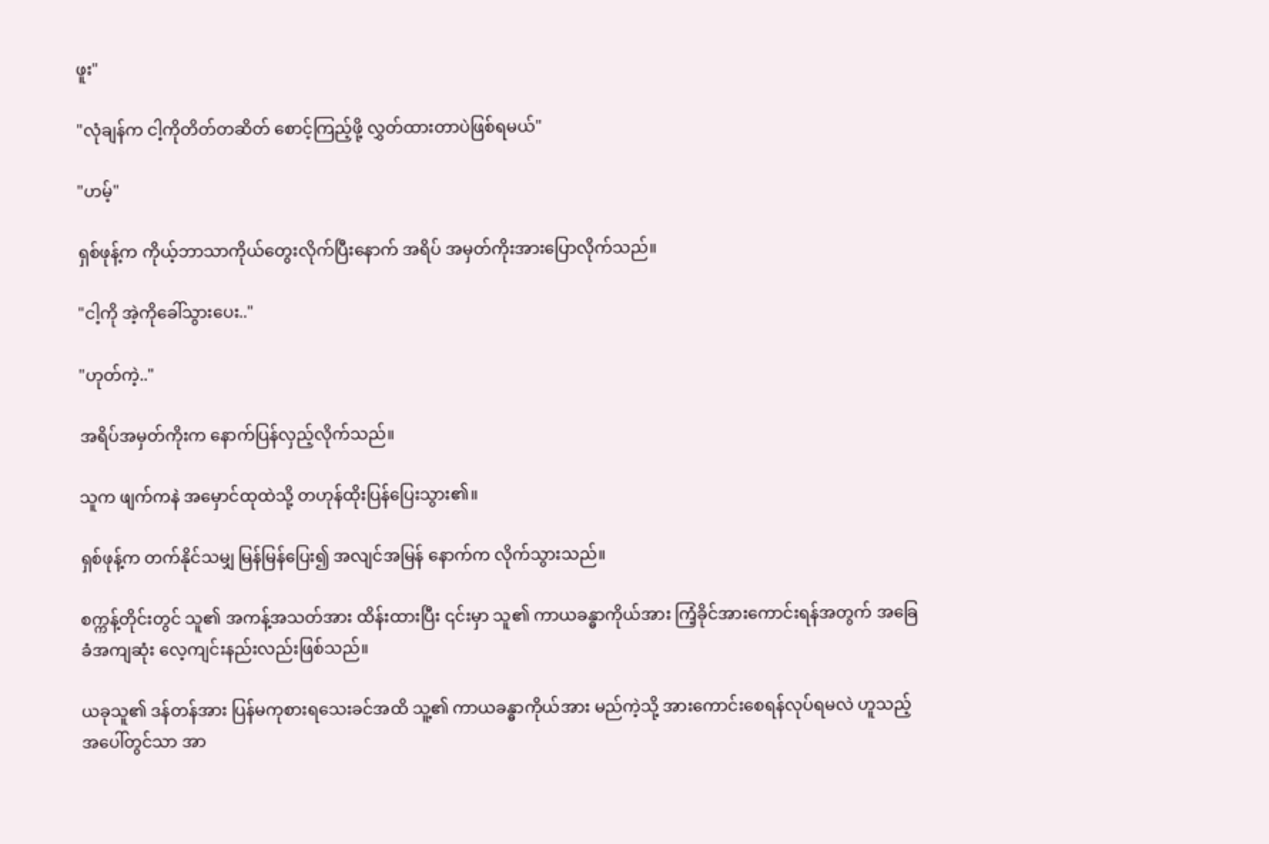ဖူး"

"လုံချန်က ငါ့ကိုတိတ်တဆိတ် စောင့်ကြည့်ဖို့ လွှတ်ထားတာပဲဖြစ်ရမယ်"

"ဟမ့်"

ရှစ်ဖုန့်က ကိုယ့်ဘာသာကိုယ်တွေးလိုက်ပြီးနောက် အရိပ် အမှတ်ကိုးအားပြောလိုက်သည်။

"ငါ့ကို အဲ့ကိုခေါ်သွားပေး.."

"ဟုတ်ကဲ့.."

အရိပ်အမှတ်ကိုးက နောက်ပြန်လှည့်လိုက်သည်။

သူက ဖျက်ကနဲ အမှောင်ထုထဲသို့ တဟုန်ထိုးပြန်ပြေးသွား၏။

ရှစ်ဖုန့်က တက်နိုင်သမျှ မြန်မြန်ပြေး၍ အလျင်အမြန် နောက်က လိုက်သွားသည်။

စက္ကန့်တိုင်းတွင် သူ၏ အကန့်အသတ်အား ထိန်းထားပြီး ၎င်းမှာ သူ၏ ကာယခန္ဓာကိုယ်အား ကြံ့ခိုင်အားကောင်းရန်အတွက် အခြေခံအကျဆုံး လေ့ကျင်းနည်းလည်းဖြစ်သည်။

ယခုသူ၏ ဒန်တန်အား ပြန်မကုစားရသေးခင်အထိ သူ့၏ ကာယခန္ဓာကိုယ်အား မည်ကဲ့သို့ အားကောင်းစေရန်လုပ်ရမလဲ ဟူသည့် အပေါ်တွင်သာ အာ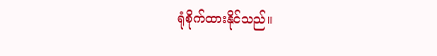ရုံစိုက်ထားနိုင်သည်။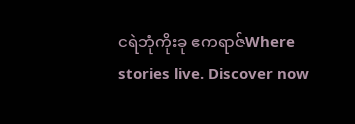ငရဲဘုံကိုးခု ဧကရာဇ်Where stories live. Discover now